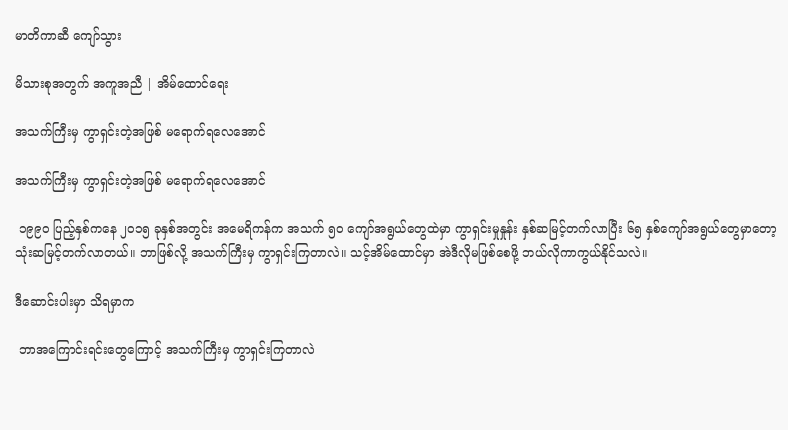မာတိကာဆီ ကျော်သွား

မိသားစုအတွက် အကူအညီ | အိမ်ထောင်ရေး

အသက်ကြီးမှ ကွာရှင်းတဲ့အဖြစ် မရောက်ရလေအောင်

အသက်ကြီးမှ ကွာရှင်းတဲ့အဖြစ် မရောက်ရလေအောင်

 ၁၉၉၀ ပြည့်နှစ်ကနေ ၂၀၁၅ ခုနှစ်အတွင်း အမေရိကန်က အသက် ၅၀ ကျော်အရွယ်တွေထဲမှာ ကွာရှင်းမှုနှုန်း နှစ်ဆမြင့်တက်လာပြီး ၆၅ နှစ်ကျော်အရွယ်တွေမှာတော့ သုံးဆမြင့်တက်လာတယ်။ ဘာဖြစ်လို့ အသက်ကြီးမှ ကွာရှင်းကြတာလဲ။ သင့်အိမ်ထောင်မှာ အဲဒီလိုမဖြစ်စေဖို့ ဘယ်လိုကာကွယ်နိုင်သလဲ။

ဒီဆောင်းပါးမှာ သိရမှာက

 ဘာအကြောင်းရင်းတွေကြောင့် အသက်ကြီးမှ ကွာရှင်းကြတာလဲ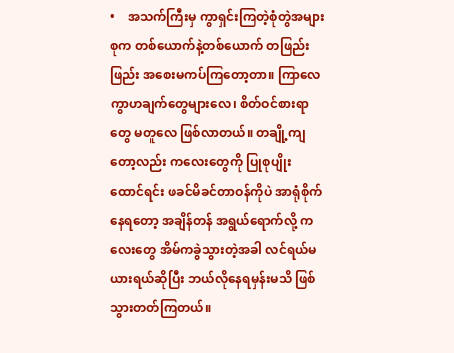•    အသက်ကြီးမှ ကွာရှင်းကြတဲ့စုံတွဲအများစုက တစ်ယောက်နဲ့တစ်ယောက် တဖြည်းဖြည်း အစေးမကပ်ကြတော့တာ။ ကြာလေ ကွာဟချက်တွေများလေ၊ စိတ်ဝင်စားရာတွေ မတူလေ ဖြစ်လာတယ်။ တချို့ကျတော့လည်း ကလေးတွေကို ပြုစုပျိုးထောင်ရင်း ဖခင်မိခင်တာဝန်ကိုပဲ အာရုံစိုက်နေရတော့ အချိန်တန် အရွယ်ရောက်လို့ ကလေးတွေ အိမ်ကခွဲသွားတဲ့အခါ လင်ရယ်မယားရယ်ဆိုပြီး ဘယ်လိုနေရမှန်းမသိ ဖြစ်သွားတတ်ကြတယ်။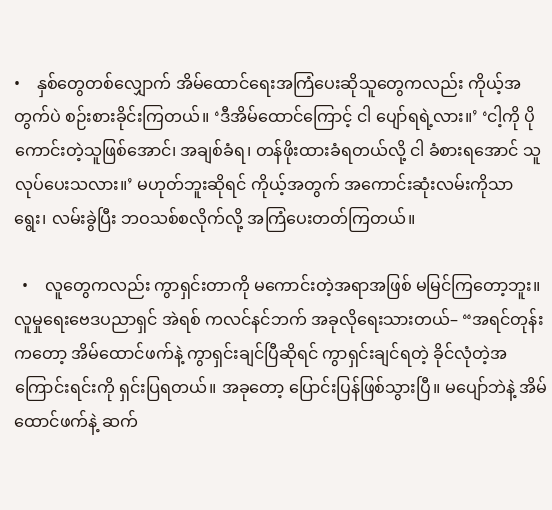•    နှစ်တွေတစ်လျှောက် အိမ်ထောင်ရေးအကြံပေးဆိုသူတွေကလည်း ကိုယ့်အတွက်ပဲ စဉ်းစားခိုင်းကြတယ်။ ‘ဒီအိမ်ထောင်ကြောင့် ငါ ပျော်ရရဲ့လား။’ ‘ငါ့ကို ပိုကောင်းတဲ့သူဖြစ်အောင်၊ အချစ်ခံရ၊ တန်ဖိုးထားခံရတယ်လို့ ငါ ခံစားရအောင် သူ လုပ်ပေးသလား။’ မဟုတ်ဘူးဆိုရင် ကိုယ့်အတွက် အကောင်းဆုံးလမ်းကိုသာ ရွေး၊ လမ်းခွဲပြီး ဘဝသစ်စလိုက်လို့ အကြံပေးတတ်ကြတယ်။

  •    လူတွေကလည်း ကွာရှင်းတာကို မကောင်းတဲ့အရာအဖြစ် မမြင်ကြတော့ဘူး။ လူမှုရေးဗေဒပညာရှင် အဲရစ် ကလင်နင်ဘက် အခုလိုရေးသားတယ်– “အရင်တုန်းကတော့ အိမ်ထောင်ဖက်နဲ့ ကွာရှင်းချင်ပြီဆိုရင် ကွာရှင်းချင်ရတဲ့ ခိုင်လုံတဲ့အကြောင်းရင်းကို ရှင်းပြရတယ်။ အခုတော့ ပြောင်းပြန်ဖြစ်သွားပြီ။ မပျော်ဘဲနဲ့ အိမ်ထောင်ဖက်နဲ့ ဆက်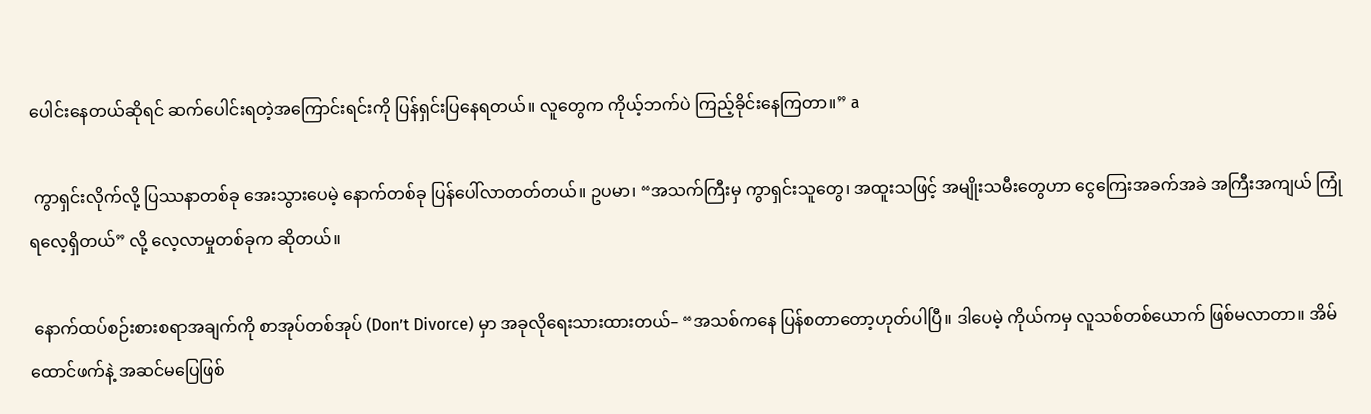ပေါင်းနေတယ်ဆိုရင် ဆက်ပေါင်းရတဲ့အကြောင်းရင်းကို ပြန်ရှင်းပြနေရတယ်။ လူတွေက ကိုယ့်ဘက်ပဲ ကြည့်ခိုင်းနေကြတာ။” a

 ကွာရှင်းလိုက်လို့ ပြဿနာတစ်ခု အေးသွားပေမဲ့ နောက်တစ်ခု ပြန်ပေါ်လာတတ်တယ်။ ဥပမာ၊ “အသက်ကြီးမှ ကွာရှင်းသူတွေ၊ အထူးသဖြင့် အမျိုးသမီးတွေဟာ ငွေကြေးအခက်အခဲ အကြီးအကျယ် ကြုံရလေ့ရှိတယ်” လို့ လေ့လာမှုတစ်ခုက ဆိုတယ်။

 နောက်ထပ်စဉ်းစားစရာအချက်ကို စာအုပ်တစ်အုပ် (Don’t Divorce) မှာ အခုလိုရေးသားထားတယ်– “အသစ်ကနေ ပြန်စတာတော့ဟုတ်ပါပြီ။ ဒါပေမဲ့ ကိုယ်ကမှ လူသစ်တစ်ယောက် ဖြစ်မလာတာ။ အိမ်ထောင်ဖက်နဲ့ အဆင်မပြေဖြစ်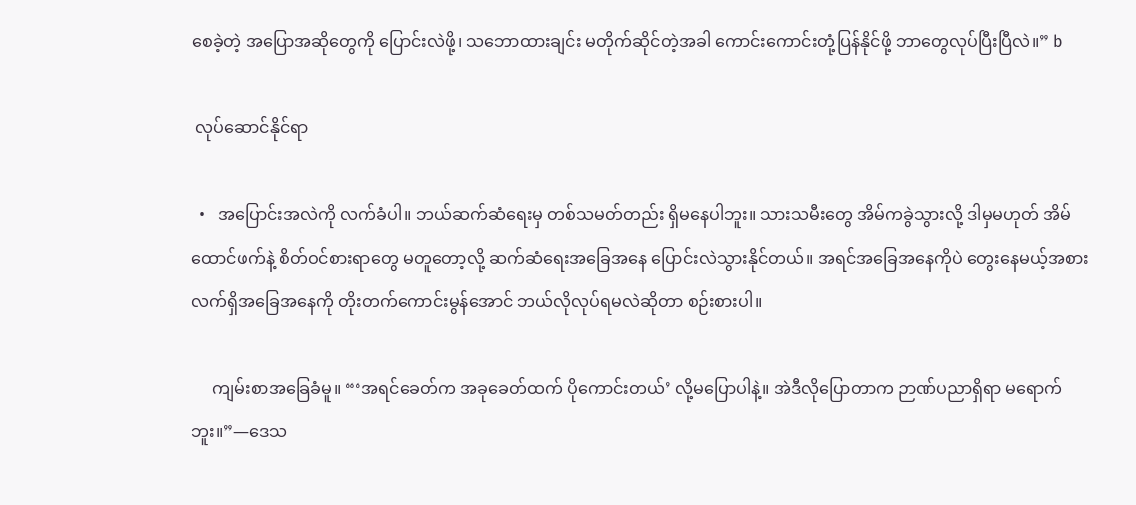စေခဲ့တဲ့ အပြောအဆိုတွေကို ပြောင်းလဲဖို့၊ သဘောထားချင်း မတိုက်ဆိုင်တဲ့အခါ ကောင်းကောင်းတုံ့ပြန်နိုင်ဖို့ ဘာတွေလုပ်ပြီးပြီလဲ။” b

 လုပ်ဆောင်နိုင်ရာ

  •   အပြောင်းအလဲကို လက်ခံပါ။ ဘယ်ဆက်ဆံရေးမှ တစ်သမတ်တည်း ရှိမနေပါဘူး။ သားသမီးတွေ အိမ်ကခွဲသွားလို့ ဒါမှမဟုတ် အိမ်ထောင်ဖက်နဲ့ စိတ်ဝင်စားရာတွေ မတူတော့လို့ ဆက်ဆံရေးအခြေအနေ ပြောင်းလဲသွားနိုင်တယ်။ အရင်အခြေအနေကိုပဲ တွေးနေမယ့်အစား လက်ရှိအခြေအနေကို တိုးတက်ကောင်းမွန်အောင် ဘယ်လိုလုပ်ရမလဲဆိုတာ စဉ်းစားပါ။

     ကျမ်းစာအခြေခံမူ။ “‘အရင်ခေတ်က အခုခေတ်ထက် ပိုကောင်းတယ်’ လို့မပြောပါနဲ့။ အဲဒီလိုပြောတာက ဉာဏ်ပညာရှိရာ မရောက်ဘူး။”—ဒေသ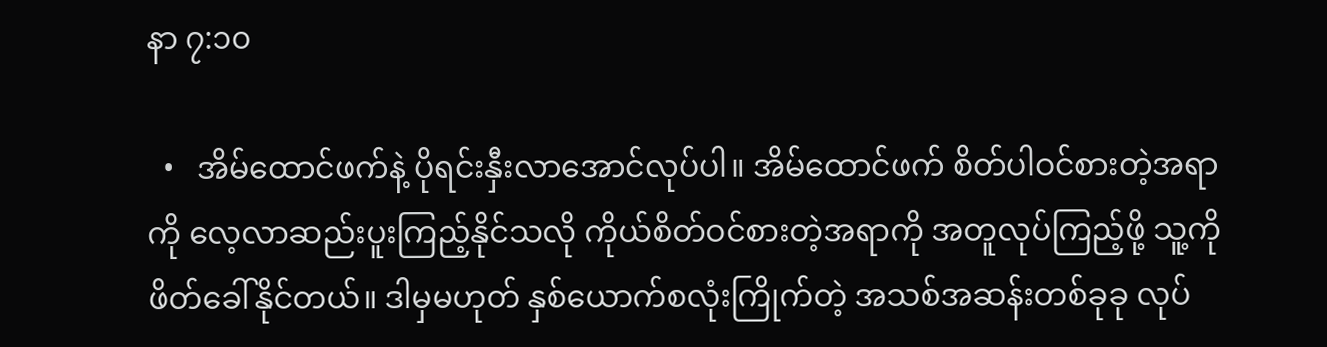နာ ၇:၁၀

  •   အိမ်ထောင်ဖက်နဲ့ ပိုရင်းနှီးလာအောင်လုပ်ပါ။ အိမ်ထောင်ဖက် စိတ်ပါဝင်စားတဲ့အရာကို လေ့လာဆည်းပူးကြည့်နိုင်သလို ကိုယ်စိတ်ဝင်စားတဲ့အရာကို အတူလုပ်ကြည့်ဖို့ သူ့ကို ဖိတ်ခေါ်နိုင်တယ်။ ဒါမှမဟုတ် နှစ်ယောက်စလုံးကြိုက်တဲ့ အသစ်အဆန်းတစ်ခုခု လုပ်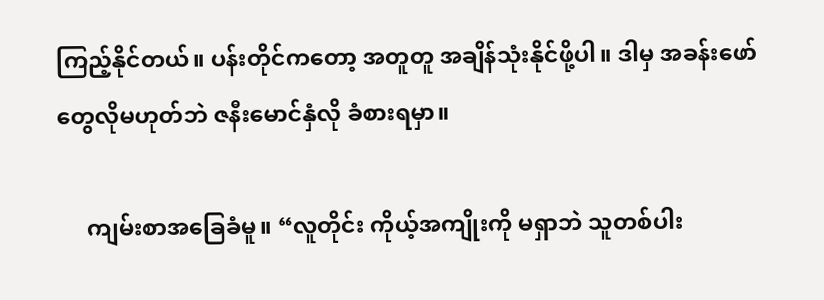ကြည့်နိုင်တယ်။ ပန်းတိုင်ကတော့ အတူတူ အချိန်သုံးနိုင်ဖို့ပါ။ ဒါမှ အခန်းဖော်တွေလိုမဟုတ်ဘဲ ဇနီးမောင်နှံလို ခံစားရမှာ။

     ကျမ်းစာအခြေခံမူ။ “လူတိုင်း ကိုယ့်အကျိုးကို မရှာဘဲ သူတစ်ပါး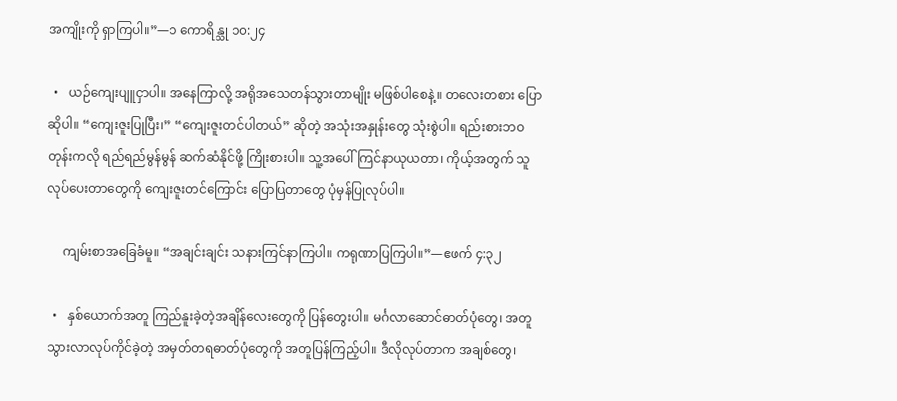အကျိုးကို ရှာကြပါ။”—၁ ကောရိန္သု ၁၀:၂၄

  •   ယဉ်ကျေးပျူငှာပါ။ အနေကြာလို့ အရိုအသေတန်သွားတာမျိုး မဖြစ်ပါစေနဲ့။ တလေးတစား ပြောဆိုပါ။ “ကျေးဇူးပြုပြီး၊” “ကျေးဇူးတင်ပါတယ်” ဆိုတဲ့ အသုံးအနှုန်းတွေ သုံးစွဲပါ။ ရည်းစားဘဝတုန်းကလို ရည်ရည်မွန်မွန် ဆက်ဆံနိုင်ဖို့ ကြိုးစားပါ။ သူ့အပေါ် ကြင်နာယုယတာ၊ ကိုယ့်အတွက် သူလုပ်ပေးတာတွေကို ကျေးဇူးတင်ကြောင်း ပြောပြတာတွေ ပုံမှန်ပြုလုပ်ပါ။

     ကျမ်းစာအခြေခံမူ။ “အချင်းချင်း သနားကြင်နာကြပါ။ ကရုဏာပြကြပါ။”—ဧဖက် ၄:၃၂

  •   နှစ်ယောက်အတူ ကြည်နူးခဲ့တဲ့အချိန်လေးတွေကို ပြန်တွေးပါ။ မင်္ဂလာဆောင်ဓာတ်ပုံတွေ၊ အတူသွားလာလုပ်ကိုင်ခဲ့တဲ့ အမှတ်တရဓာတ်ပုံတွေကို အတူပြန်ကြည့်ပါ။ ဒီလိုလုပ်တာက အချစ်တွေ၊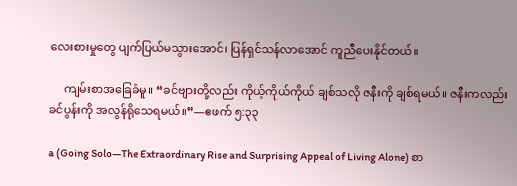လေးစားမှုတွေ ပျက်ပြယ်မသွားအောင်၊ ပြန်ရှင်သန်လာအောင် ကူညီပေးနိုင်တယ်။

     ကျမ်းစာအခြေခံမူ။ “ခင်ဗျားတို့လည်း ကိုယ့်ကိုယ်ကိုယ် ချစ်သလို ဇနီးကို ချစ်ရမယ်။ ဇနီးကလည်း ခင်ပွန်းကို အလွန်ရိုသေရမယ်။”—ဧဖက် ၅:၃၃

a (Going Solo—The Extraordinary Rise and Surprising Appeal of Living Alone) စာ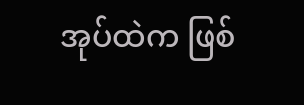အုပ်ထဲက ဖြစ်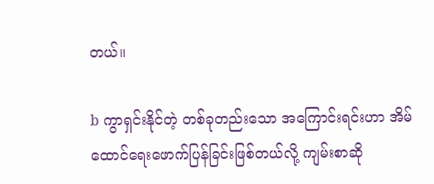တယ်။

b ကွာရှင်းနိုင်တဲ့ တစ်ခုတည်းသော အကြောင်းရင်းဟာ အိမ်ထောင်ရေးဖောက်ပြန်ခြင်းဖြစ်တယ်လို့ ကျမ်းစာဆို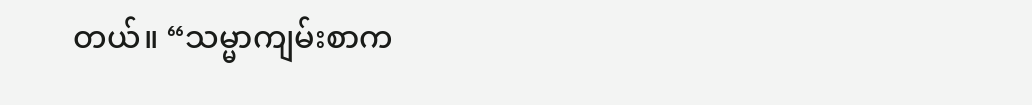တယ်။ “သမ္မာကျမ်းစာက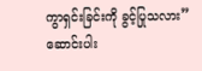ကွာရှင်းခြင်းကို ခွင့်ပြုသလား” ဆောင်းပါး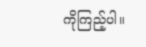ကိုကြည့်ပါ။